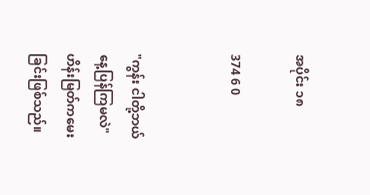အပိုင်း ၁၈

374 6 0


"ကွန်း ငါတို့ဘယ်နေ့ပြန်ကြမလဲ"ဟိန်းမြတ်ကမေးခြင်းဖြစ်သည်။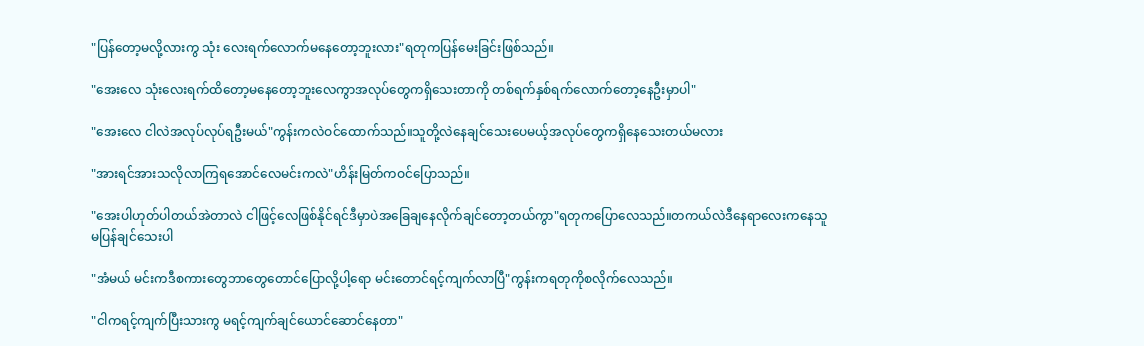"ပြန်တော့မလို့လားကွ သုံး လေးရက်လောက်မနေတော့ဘူးလား"ရတုကပြန်မေးခြင်းဖြစ်သည်။

"အေးလေ သုံးလေးရက်ထိတော့မနေတော့ဘူးလေကွာအလုပ်တွေကရှိသေးတာကို တစ်ရက်နှစ်ရက်လောက်တော့နေဦးမှာပါ"

"အေးလေ ငါလဲအလုပ်လုပ်ရဦးမယ်"ကွန်းကလဲဝင်ထောက်သည်။သူတို့လဲနေချင်သေးပေမယ့်အလုပ်တွေကရှိနေသေးတယ်မလား

"အားရင်အားသလိုလာကြရအောင်လေမင်းကလဲ"ဟိန်းမြတ်ကဝင်ပြောသည်။

"အေးပါဟုတ်ပါတယ်အဲတာလဲ ငါဖြင့်လေဖြစ်နိုင်ရင်ဒီမှာပဲအခြေချနေလိုက်ချင်တော့တယ်ကွာ"ရတုကပြောလေသည်။တကယ်လဲဒီနေရာလေးကနေသူမပြန်ချင်သေးပါ

"အံမယ် မင်းကဒီစကားတွေဘာတွေတောင်ပြောလို့ပါ့ရော မင်းတောင်ရင့်ကျက်လာပြီ"ကွန်းကရတုကိုစလိုက်လေသည်။

"ငါကရင့်ကျက်ပြီးသားကွ မရင့်ကျက်ချင်ယောင်ဆောင်နေတာ"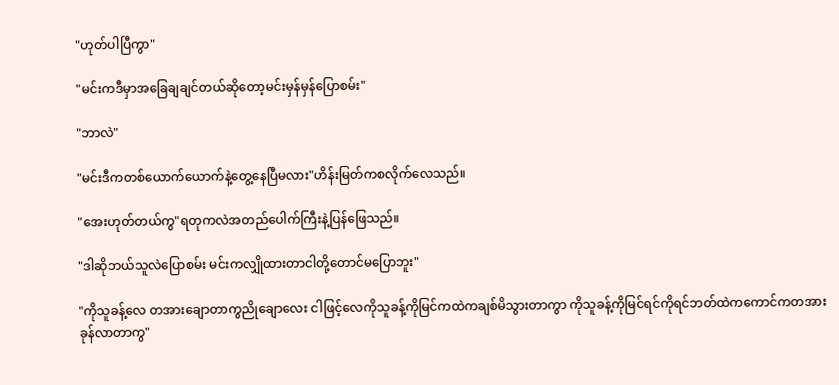"ဟုတ်ပါပြီကွာ"

"မင်းကဒီမှာအခြေချချင်တယ်ဆိုတော့မင်းမှန်မှန်ပြောစမ်း"

"ဘာလဲ"

"မင်းဒီကတစ်ယောက်ယောက်နဲ့တွေ့နေပြီမလား"ဟိန်းမြတ်ကစလိုက်လေသည်။

"အေးဟုတ်တယ်ကွ"ရတုကလဲအတည်ပေါက်ကြီးနဲ့ပြန်ဖြေသည်။

"ဒါဆိုဘယ်သူလဲပြောစမ်း မင်းကလျှိုထားတာငါတို့တောင်မပြောဘူး"

"ကိုသူခန့်လေ တအားချောတာကွညိုချောလေး ငါဖြင့်လေကိုသူခန့်ကိုမြင်ကထဲကချစ်မိသွားတာကွာ ကိုသူခန့်ကိုမြင်ရင်ကိုရင်ဘတ်ထဲကကောင်ကတအားခုန်လာတာကွ"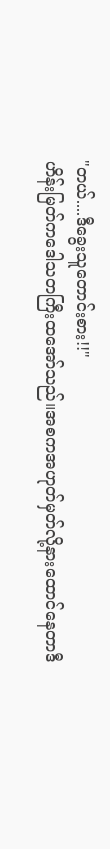"တယ်....ဒီခွေးသူတောင်းစား!!"
ဟိန်းမြတ်ကဒေါသတကြီးထအော်သည်။အစကအဟုတ်မှတ်လို့နားထောင်နေတာဒီ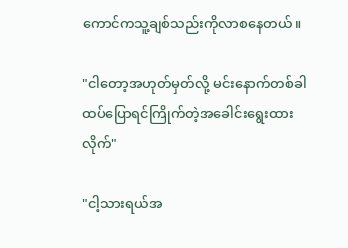ကောင်ကသူ့ချစ်သည်းကိုလာစနေတယ်။

"ငါတော့အဟုတ်မှတ်လို့ မင်းနောက်တစ်ခါထပ်ပြောရင်ကြိုက်တဲ့အခေါင်းရွေးထားလိုက်"

"ငါ့သားရယ်အ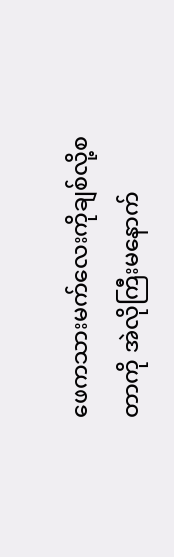ဖေကသားမက်လေးကိုချစ်လို့စတာကို အဲလိုကြီးမနောက်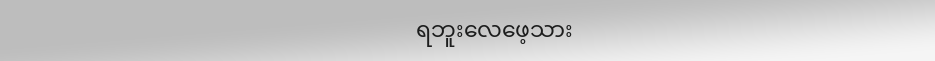ရဘူးလေဖေ့သား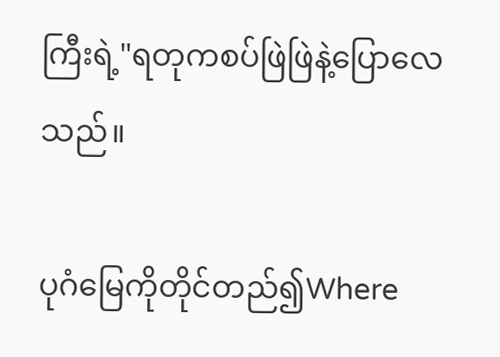ကြီးရဲ့"ရတုကစပ်ဖြဲဖြဲနဲ့ပြောလေသည်။

ပုဂံမြေကိုတိုင်တည်၍Where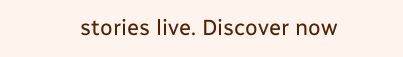stories live. Discover now